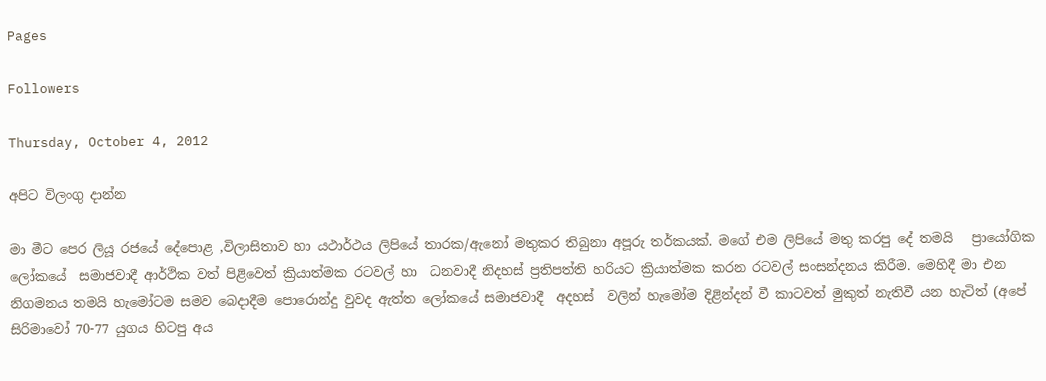Pages

Followers

Thursday, October 4, 2012

අපිට විලංගු දාන්න

මා මීට පෙර ලියූ රජයේ දේපොළ ,විලාසිතාව හා යථාර්ථය ලිපියේ තාරක/ඇනෝ මතුකර තිබුනා අපූරු තර්කයක්. මගේ එම ලිපියේ මතු කරපු දේ තමයි   ප්‍රායෝගික ලෝකයේ  සමාජවාදී ආර්ථික වත් පිළිවෙත් ක්‍රියාත්මක රටවල් හා  ධනවාදී නිදහස් ප්‍රතිපත්ති හරියට ක්‍රියාත්මක කරන රටවල් සංසන්දනය කිරීම. මෙහිදී මා එන නිගමනය තමයි හැමෝටම සමව බෙදාදීම පොරොන්දු වුවද ඇත්ත ලෝකයේ සමාජවාදී  අදහස්  වලින් හැමෝම දිළින්දන් වී කාටවත් මුකුත් නැතිවී යන හැටිත් (අපේ සිරිමාවෝ 70-77 යුගය හිටපු අය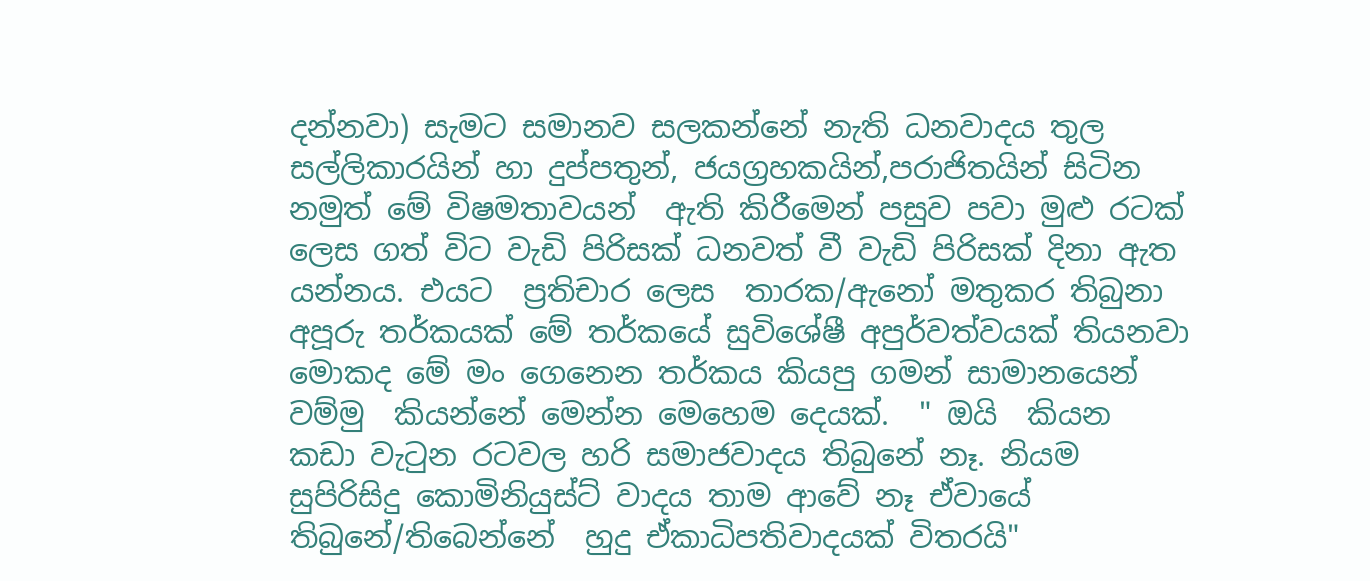දන්නවා) සැමට සමානව සලකන්නේ නැති ධනවාදය තුල   සල්ලිකාරයින් හා දුප්පතුන්, ජයග්‍රහකයින්,පරාජිතයින් සිටින  නමුත් මේ විෂමතාවයන්  ඇති කිරීමෙන් පසුව පවා මුළු රටක් ලෙස ගත් විට වැඩි පිරිසක් ධනවත් වී වැඩි පිරිසක් දිනා ඇත යන්නය. එයට  ප්‍රතිචාර ලෙස  තාරක/ඇනෝ මතුකර තිබුනා අපූරු තර්කයක් මේ තර්කයේ සුවිශේෂී අපුර්වත්වයක් තියනවා  මොකද මේ මං ගෙනෙන තර්කය කියපු ගමන් සාමානයෙන්  වම්මු  කියන්නේ මෙන්න මෙහෙම දෙයක්.  " ඔයි  කියන කඩා වැටුන රටවල හරි සමාජවාදය තිබුනේ නෑ. නියම සුපිරිසිදු කොමිනියුස්ට් වාදය තාම ආවේ නෑ ඒවායේ තිබුනේ/තිබෙන්නේ  හුදු ඒකාධිපතිවාදයක් විතරයි"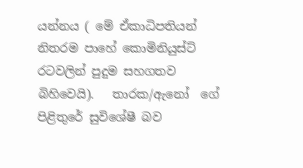යන්නය ( මේ ඒකාධිපතියන් නිතරම පාහේ කොමිනියුස්ට් රටවලින් පුදුම සහගතව බිහිවෙයි).   තාරක/ඇනෝ  ගේ  පිළිතුරේ සුවිශේෂී බව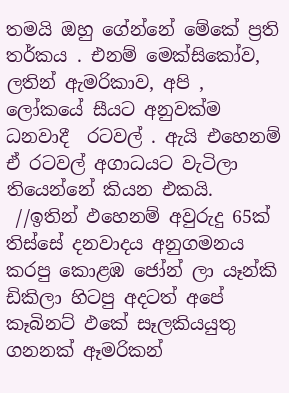තමයි ඔහු ගේන්නේ මේකේ ප්‍රති තර්කය . එනම් මෙක්සිකෝව, ලතින් ඇමරිකාව, අපි , ලෝකයේ සීයට අනුවක්ම  ධනවාදී  රටවල් . ඇයි එහෙනම්  ඒ රටවල් අගාධයට වැටිලා තියෙන්නේ කියන එකයි.
 //ඉතින් ඵහෙනම් අවුරුදු 65ක් තිස්සේ දනවාදය අනුගමනය කරපු කොළඹ ජෝන් ලා යෑන්කි ඩිකිලා හිටපු අදටත් අපේ කෑබිනට් ඵකේ සෑලකියයුතු ගනනක් ඈමරිකන්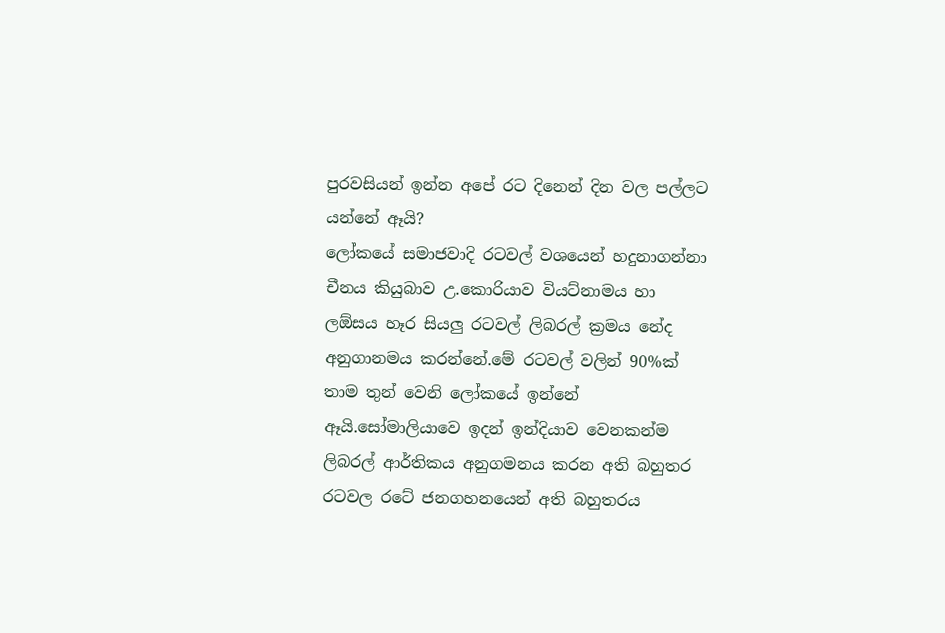පුරවසියන් ඉන්න අපේ රට දිනෙන් දින වල පල්ලට යන්නේ ඈයි?
ලෝකයේ සමාජවාදි රටවල් වශයෙන් හදුනාගන්නා චීනය කියුබාව උ.කොරියාව වියට්නාමය හා ලඕසය හෑර සියලු රටවල් ලිබරල් ක්‍රමය නේද අනුගානමය කරන්නේ.මේ රටවල් වලින් 90%ක් තාම තුන් වෙනි ලෝකයේ ඉන්නේ ඈයි.සෝමාලියාවෙ ඉදන් ඉන්දියාව වෙනකන්ම ලිබරල් ආර්තිකය අනුගමනය කරන අති බහුතර රටවල රටේ ජනගහනයෙන් අති බහුතරය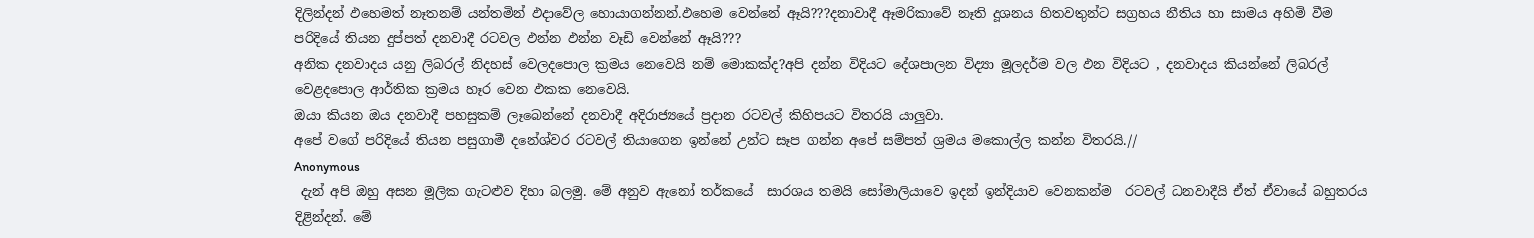දිලින්දන් ඵහෙමත් නෑතනම් යන්තමින් ඵදාවේල හොයාගන්නන්.ඵහෙම වෙන්නේ ඈයි???දනාවාදී ඈමරිකාවේ නෑති දූශනය හිතවතුන්ට සග්‍රහය නීතිය හා සාමය අහිමි වීම පරිදියේ තියන දුප්පත් දනවාදී රටවල ඵන්න ඵන්න වෑඩි වෙන්නේ ඈයි???
අනික දනවාදය යනු ලිබරල් නිදහස් වෙලදපොල ක්‍රමය නෙවෙයි නම් මොකක්ද?අපි දන්න විදියට දේශපාලන විද්‍යා මූලදර්ම වල ඵන විදියට , දනවාදය කියන්නේ ලිබරල් වෙළදපොල ආර්තික ක්‍රමය හෑර වෙන ඵකක නෙවෙයි.
ඔයා කියන ඔය දනවාදී පහසුකම් ලෑබෙන්නේ දනවාදී අදිරාජ්‍යයේ ප්‍රදාන රටවල් කිහිපයට විතරයි යාලුවා.
අපේ වගේ පරිදියේ තියන පසුගාමී දනේශ්වර රටවල් තියාගෙන ඉන්නේ උන්ට සෑප ගන්න අපේ සම්පත් ශ්‍රමය මකොල්ල කන්න විතරයි.//
Anonymous
 දැන් අපි ඔහු අසන මූලික ගැටළුව දිහා බලමු. මේ අනුව ඇනෝ තර්කයේ  සාරශය තමයි සෝමාලියාවෙ ඉදන් ඉන්දියාව වෙනකන්ම  රටවල් ධනවාදීයි ඒත් ඒවායේ බහුතරය දිළින්දන්. මේ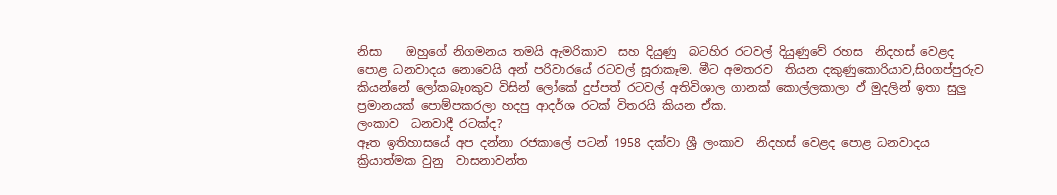නිසා    ඔහුගේ නිගමනය තමයි ඇමරිකාව  සහ දියුණු  බටහිර රටවල් දියුණුවේ රහස  නිදහස් වෙළද පොළ ධනවාදය නොවෙයි අන් පරිවාරයේ රටවල් සූරාකෑම. මීට අමතරව  තියන දකුණුකොරියාව,සිoගප්පුරුව  කියන්නේ ලෝකබෑoකුව විසින් ලෝකේ දුප්පත් රටවල් අතිවිශාල ගානක් කොල්ලකාලා ඵ් මුදලින් ඉතා සුලු ප්‍රමානයක් පොම්පකරලා හදපු ආදර්ශ රටක් විතරයි කියන ඒක.
ලංකාව  ධනවාදී රටක්ද?
ඈත ඉතිහාසයේ අප දන්නා රජකාලේ පටන් 1958 දක්වා ශ්‍රී ලංකාව  නිදහස් වෙළද පොළ ධනවාදය ක්‍රියාත්මක වුනු  වාසනාවන්ත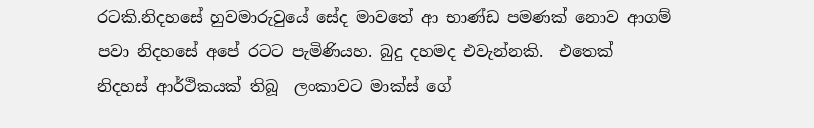රටකි.නිදහසේ හුවමාරුවුයේ සේද මාවතේ ආ භාණ්ඩ පමණක් නොව ආගම් පවා නිදහසේ අපේ රටට පැමිණියහ. බුදු දහමද එවැන්නකි.  එතෙක්  නිදහස් ආර්ථිකයක් තිබූ  ලංකාවට මාක්ස් ගේ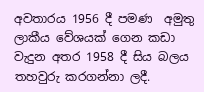අවතාරය 1956 දී පමණ  අමුතු ලාකීය වේශයක් ගෙන කඩා වැදුන අතර 1958 දී සිය බලය තහවුරු කරගන්නා ලදී.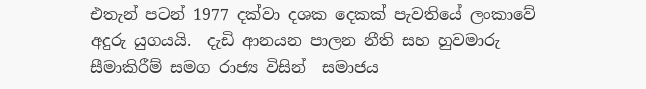එතැන් පටන් 1977 දක්වා දශක දෙකක් පැවතියේ ලංකාවේ අදුරු යුගයයි.  දැඩි ආනයන පාලන නීති සහ හුවමාරු සීමාකිරීම් සමග රාජ්‍ය විසින්  සමාජය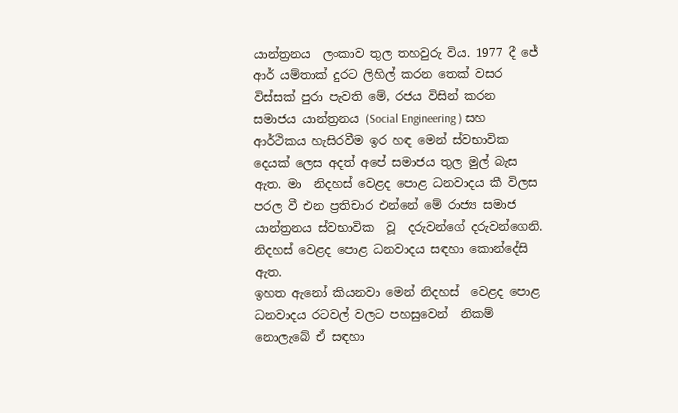යාන්ත්‍රනය  ලංකාව තුල තහවුරු විය. 1977 දී ජේ  ආර් යම්තාක් දුරට ලිහිල් කරන තෙක් වසර විස්සක් පුරා පැවති මේ, රජය විසින් කරන සමාජය යාන්ත්‍රනය (Social Engineering ) සහ ආර්ථිකය හැසිරවීම ඉර හඳ මෙන් ස්වභාවික දෙයක් ලෙස අදත් අපේ සමාජය තුල මුල් බැස ඇත. මා  නිදහස් වෙළද පොළ ධනවාදය කී විලස පරල වී එන ප්‍රතිචාර එන්නේ මේ රාජ්‍ය සමාජ යාන්ත්‍රනය ස්වභාවික  වූ  දරුවන්ගේ දරුවන්ගෙනි.
නිදහස් වෙළද පොළ ධනවාදය සඳහා කොන්දේසි ඇත.
ඉහත ඇනෝ කියනවා මෙන් නිදහස්  වෙළද පොළ ධනවාදය රටවල් වලට පහසුවෙන්  නිකම් නොලැබේ ඒ සඳහා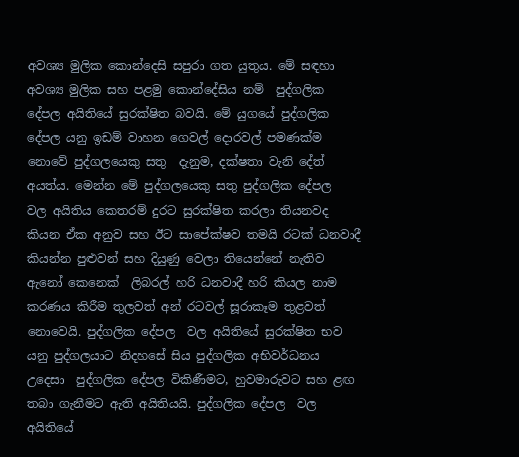අවශ්‍ය මුලික කොන්දෙසි සපුරා ගත යුතුය. මේ සඳහා අවශ්‍ය මුලික සහ පළමු කොන්දේසිය නම්  පුද්ගලික දේපල අයිතියේ සුරක්ෂිත බවයි. මේ යුගයේ පුද්ගලික දේපල යනු ඉඩම් වාහන ගෙවල් දොරවල් පමණක්ම නොවේ පුද්ගලයෙකු සතු  දැනුම, දක්ෂතා වැනි දේත් අයත්ය. මෙන්න මේ පුද්ගලයෙකු සතු පුද්ගලික දේපල  වල අයිතිය කෙතරම් දුරට සුරක්ෂිත කරලා තියනවද කියන ඒක අනුව සහ ඊට සාපේක්ෂව තමයි රටක් ධනවාදී කියන්න පුළුවන් සහ දියුණු වෙලා තියෙන්නේ නැතිව ඇනෝ කෙනෙක්  ලිබරල් හරි ධනවාදී හරි කියල නාම කරණය කිරීම තුලවත් අන් රටවල් සූරාකෑම තුළවත් නොවෙයි. පුද්ගලික දේපල  වල අයිතියේ සුරක්ෂිත භව යනු පුද්ගලයාට නිදහසේ සිය පුද්ගලික අභිවර්ධනය උදෙසා  පුද්ගලික දේපල විකිණීමට, හුවමාරුවට සහ ළඟ තබා ගැනීමට ඇති අයිතියයි. පුද්ගලික දේපල  වල අයිතියේ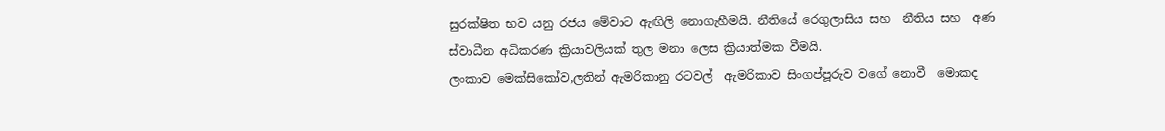සුරක්ෂිත භව යනු රජය මේවාට ඇඟිලි නොගැහීමයි. නීතියේ රෙගුලාසිය සහ  නීතිය සහ  අණ ස්වාධීන අධිකරණ ක්‍රියාවලියක් තුල මනා ලෙස ක්‍රියාත්මක වීමයි.
ලංකාව මෙක්සිකෝව,ලතින් ඇමරිකානු රටවල්  ඇමරිකාව සිංගප්පූරුව වගේ නොවී  මොකද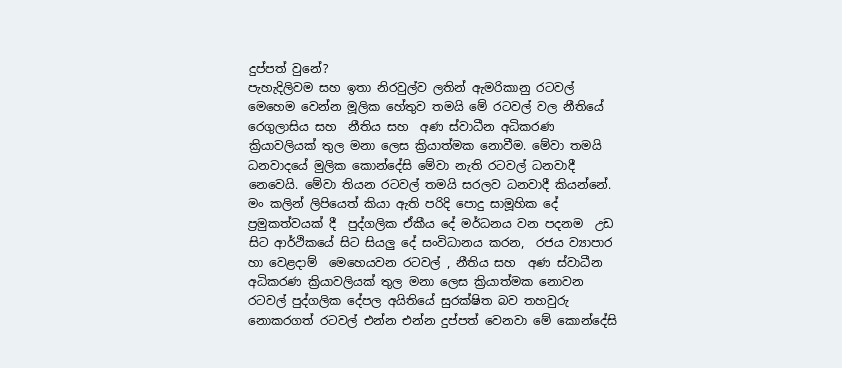දුප්පත් වුනේ?
පැහැදිලිවම සහ ඉතා නිරවුල්ව ලතින් ඇමරිකානු රටවල් මෙහෙම වෙන්න මූලික හේතුව තමයි මේ රටවල් වල නීතියේ රෙගුලාසිය සහ  නීතිය සහ  අණ ස්වාධීන අධිකරණ ක්‍රියාවලියක් තුල මනා ලෙස ක්‍රියාත්මක නොවීම. මේවා තමයි ධනවාදයේ මුලික කොන්දේසි මේවා නැති රටවල් ධනවාදී නෙවෙයි. මේවා තියන රටවල් තමයි සරලව ධනවාදී කියන්නේ. මං කලින් ලිපියෙත් කියා ඇති පරිදි පොදු සාමූහික දේ  ප්‍රමුකත්වයක් දී  පුද්ගලික ඒකීය දේ මර්ධනය වන පදනම  උඩ සිට ආර්ථිකයේ සිට සියලු දේ සංවිධානය කරන,  රජය ව්‍යාපාර හා වෙළදාම්  මෙහෙයවන රටවල් , නීතිය සහ  අණ ස්වාධීන අධිකරණ ක්‍රියාවලියක් තුල මනා ලෙස ක්‍රියාත්මක නොවන රටවල් පුද්ගලික දේපල අයිතියේ සුරක්ෂිත බව තහවුරු නොකරගත් රටවල් එන්න එන්න දුප්පත් වෙනවා මේ කොන්දේසි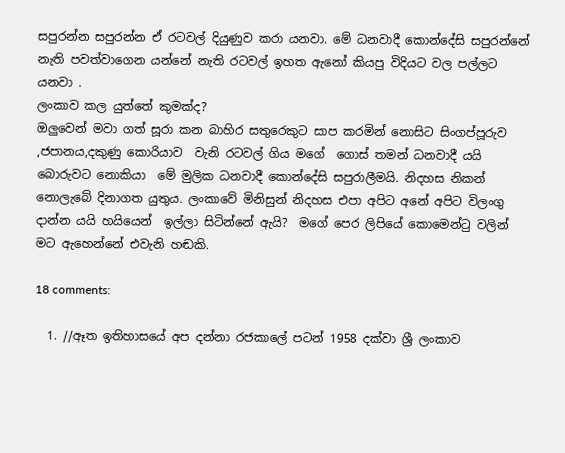සපුරන්න සපුරන්න ඒ රටවල් දියුණුව කරා යනවා. මේ ධනවාදී කොන්දේසි සපුරන්නේ නැති පවත්වාගෙන යන්නේ නැති රටවල් ඉහත ඇනෝ කියපු විදියට වල පල්ලට යනවා .
ලංකාව කල යුත්තේ කුමක්ද?
ඔලුවෙන් මවා ගත් සූරා කන බාහිර සතුරෙකුට සාප කරමින් නොසිට සිංගප්පූරුව ,ජපානය,දකුණු කොරියාව  වැනි රටවල් ගිය මගේ  ගොස් තමන් ධනවාදී යයි බොරුවට නොකියා  මේ මුලික ධනවාදී කොන්දේසි සපුරාලීමයි. නිදහස නිකන් නොලැබේ දිනාගත යුතුය. ලංකාවේ මිනිසුන් නිදහස එපා අපිට අනේ අපිට විලංගු දාන්න යයි හයියෙන්  ඉල්ලා සිටින්නේ ඇයි?  මගේ පෙර ලිපියේ කොමෙන්ටු වලින් මට ඇහෙන්නේ එවැනි හඬකි.

18 comments:

  1. //ඈත ඉතිහාසයේ අප දන්නා රජකාලේ පටන් 1958 දක්වා ශ්‍රී ලංකාව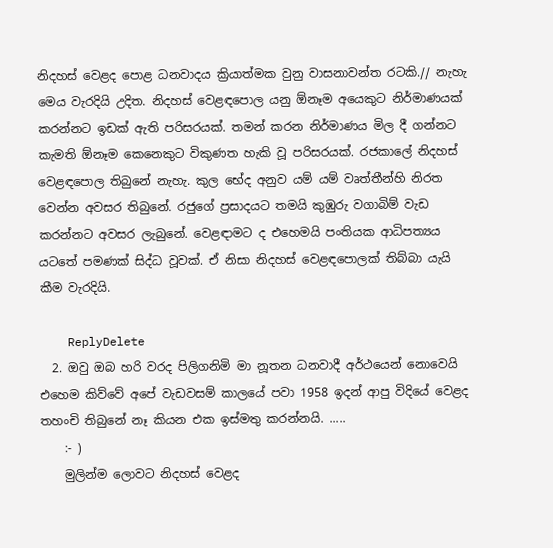නිදහස් වෙළද පොළ ධනවාදය ක්‍රියාත්මක වුනු වාසනාවන්ත රටකි.// නැහැ මෙය වැරදියි උදිත. නිදහස් වෙළඳපොල යනු ඕනෑම අයෙකුට නිර්මාණයක් කරන්නට ඉඩක් ඇති පරිසරයක්. තමන් කරන නිර්මාණය මිල දී ගන්නට කැමති ඕනෑම කෙනෙකුට විකුණත හැකි වූ පරිසරයක්. රජකාලේ නිදහස් වෙළඳපොල තිබුනේ නැහැ. කුල භේද අනුව යම් යම් වෘත්තීන්හි නිරත වෙන්න අවසර තිබුනේ. රජුගේ ප්‍රසාදයට තමයි කුඹුරු වගාබිම් වැඩ කරන්නට අවසර ලැබුනේ. වෙළඳාමට ද එහෙමයි පංතියක ආධිපත්‍යය යටතේ පමණක් සිද්ධ වූවක්. ඒ නිසා නිදහස් වෙළඳපොලක් තිබ්බා යැයි කීම වැරදියි.

    ReplyDelete
  2. ඔවු ඔබ හරි වරද පිලිගනිමි මා නූතන ධනවාදී අර්ථයෙන් නොවෙයි එහෙම කිව්වේ අපේ වැඩවසම් කාලයේ පවා 1958 ඉදන් ආපු විදියේ වෙළද තහංචි තිබුනේ නෑ කියන එක ඉස්මතු කරන්නයි. .....
    :- )
    මුලින්ම ලොවට නිදහස් වෙළද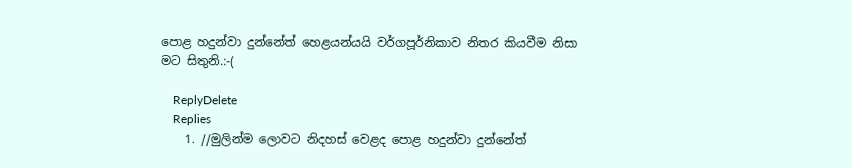පොළ හදුන්වා දුන්නේත් හෙළයන්යයි වර්ගපූර්නිකාව නිතර කියවීම නිසා මට සිතුනි.:-(

    ReplyDelete
    Replies
    1. //මුලින්ම ලොවට නිදහස් වෙළද පොළ හදුන්වා දුන්නේත්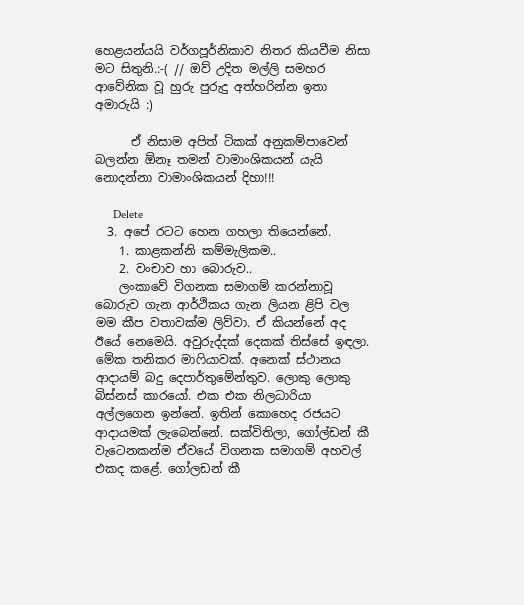හෙළයන්යයි වර්ගපූර්නිකාව නිතර කියවීම නිසා මට සිතුනි.:-( // ඔව් උදිත මල්ලි සමහර ආවේනික වූ හුරු පුරුදු අත්හරින්න ඉතා අමාරුයි :)

      ඒ නිසාම අපිත් ටිකක් අනුකම්පාවෙන් බලන්න ඕනෑ තමන් වාමාංශිකයන් යැයි නොදන්නා වාමාංශිකයන් දිහා!!!

      Delete
  3. අපේ රටට හෙන ගහලා තියෙන්නේ.
    1. කාළකන්නි කම්මැලිකම..
    2. වංචාව හා බොරුව..
    ලංකාවේ විගනක සමාගම් කරන්නාවූ බොරුව ගැන ආර්ථිකය ගැන ලියන ළිපි වල මම කීප වතාවක්ම ලිව්වා. ඒ කියන්නේ අද ඊයේ නෙමෙයි. අවුරුද්දක් දෙකක් තිස්සේ ඉඳලා. මේක තනිකර මාෆියාවක්. අනෙක් ස්ථානය ආදායම් බදු දෙපාර්තුමේන්තුව. ලොකු ලොකු බිස්නස් කාරයෝ. එක එක නිලධාරියා අල්ලගෙන ඉන්නේ. ඉතින් කොහෙද රජයට ආදායමක් ලැබෙන්නේ. සක්විතිලා, ගෝල්ඩන් කී වැටෙනකන්ම ඒවයේ විගනක සමාගම් අහවල් එකද කළේ. ගෝලඩන් කී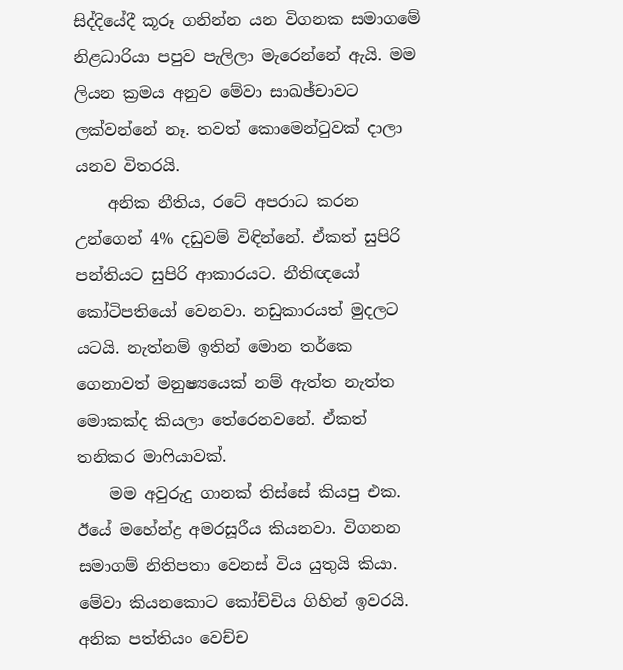සිද්දියේදී කූරූ ගනින්න යන විගනක සමාගමේ නිළධාරියා පපුව පැලිලා මැරෙන්නේ ඇයි. මම ලියන ක්‍රමය අනුව මේවා සාඛඡ්චාවට ලක්වන්නේ නෑ. තවත් කොමෙන්ටුවක් දාලා යනව විතරයි.
    අනික නීතිය, රටේ අපරාධ කරන උන්ගෙන් 4% දඩුවම් විඳින්නේ. ඒකත් සුපිරි පන්තියට සුපිරි ආකාරයට. නීතිඥයෝ කෝටිපතියෝ වෙනවා. නඩුකාරයත් මුදලට යටයි. නැත්නම් ඉතින් මොන තර්කෙ ගෙනාවත් මනුෂ්‍යයෙක් නම් ඇත්ත නැත්ත මොකක්ද කියලා තේරෙනවනේ. ඒකත් තනිකර මාෆියාවක්.
    මම අවුරුදු ගානක් තිස්සේ කියපු එක. ඊයේ මහේන්ද්‍ර අමරසූරීය කියනවා. විගනන සමාගම් නිතිපතා වෙනස් විය යුතුයි කියා. මේවා කියනකොට කෝච්චිය ගිහින් ඉවරයි. අනික පත්තියං වෙච්ච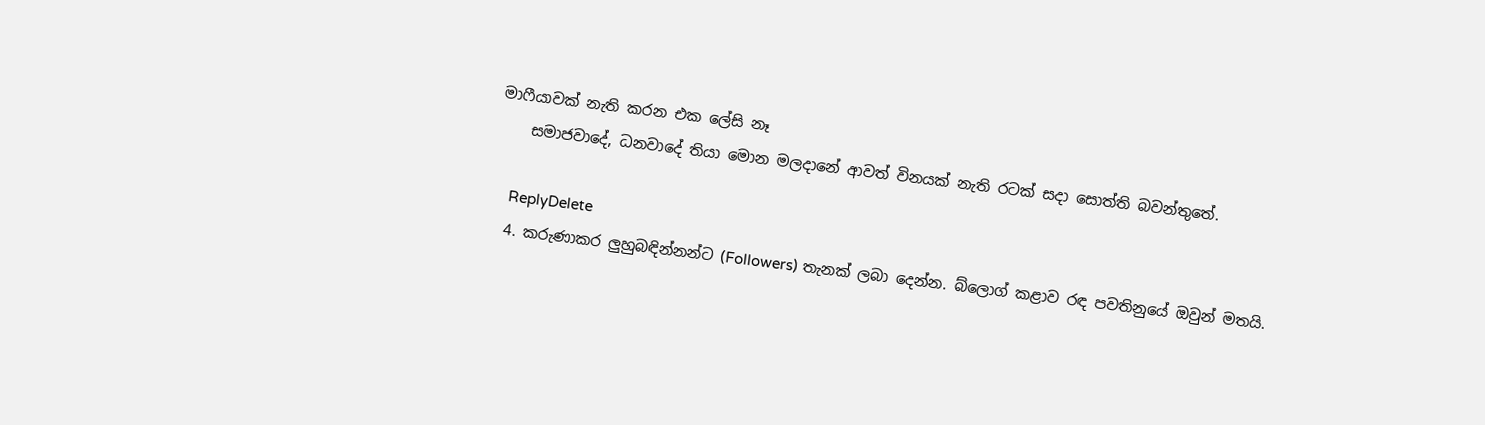මාෆීයාවක් නැති කරන එක ලේසි නෑ
    සමාජවාදේ, ධනවාදේ තියා මොන මලදානේ ආවත් විනයක් නැති රටක් සදා සොත්ති බවන්තුතේ.

    ReplyDelete
  4. කරුණාකර ලුහුබඳින්නන්ට (Followers) තැනක් ලබා දෙන්න. බ්ලොග් කළාව රඳ පවතිනුයේ ඔවුන් මතයි.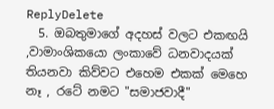ReplyDelete
  5. ඔබතුමාගේ අදහස් වලට එකඟයි ,වාමාංශිකයො ලංකාවේ ධනවාදයක් තියනවා කිව්වට එහෙම එකක් මෙහෙ නෑ , රටේ නමට "සමාජවාදී"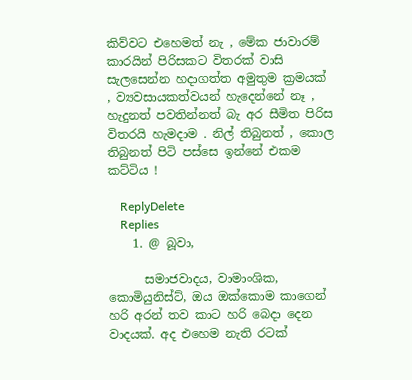කිව්වට එහෙමත් නැ , මේක ජාවාරම් කාරයින් පිරිසකට විතරක් වාසි සැලසෙන්න හදාගත්ත අමුතුම ක්‍රමයක් , ව්‍යවසායකත්වයන් හැදෙන්නේ නෑ , හැදුනත් පවතින්නත් බැ අර සීමිත පිරිස විතරයි හැමදාම . නිල් තිබුනත් , කොල තිබුනත් පිටි පස්සෙ ඉන්නේ එකම කට්ටිය !

    ReplyDelete
    Replies
    1. @ බූවා,

      සමාජවාදය, වාමාංශික, කොමියුනිස්ට්, ඔය ඔක්කොම කාගෙන් හරි අරන් තව කාට හරි බෙදා දෙන වාදයක්. අද එහෙම නැති රටක්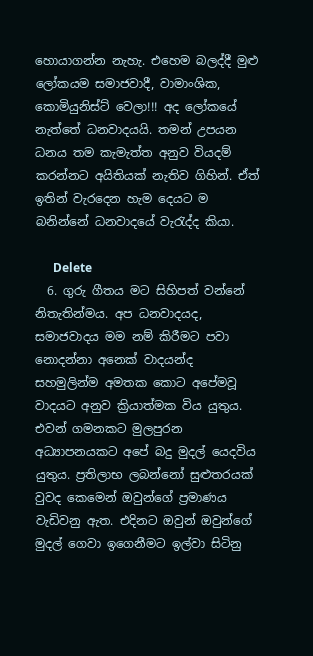හොයාගන්න නැහැ. එහෙම බලද්දී මුළු ලෝකයම සමාජවාදී, වාමාංශික, කොමියුනිස්ට් වෙලා!!! අද ලෝකයේ නැත්තේ ධනවාදයයි. තමන් උපයන ධනය තම කැමැත්ත අනුව වියදම් කරන්නට අයිතියක් නැතිව ගිහින්. ඒත් ඉතින් වැරදෙන හැම දෙයට ම බනින්නේ ධනවාදයේ වැරැද්ද කියා.

      Delete
  6. ගුරු ගීතය මට සිහිපත් වන්නේ නිතැතින්මය. අප ධනවාදයද, සමාජවාදය මම නම් කිරීමට පවා නොදන්නා අනෙක් වාදයන්ද සහමුලින්ම අමතක කොට අපේමවූ වාදයට අනුව ක්‍රියාත්මක විය යුතුය. එවන් ගමනකට මුලපුරන අධ්‍යාපනයකට අපේ බදු මුදල් යෙදවිය යුතුය. ප්‍රතිලාභ ලබන්නෝ සුළුතරයක් වුවද කෙමෙන් ඔවුන්ගේ ප්‍රමාණය වැඩිවනු ඇත. එදිනට ඔවුන් ඔවුන්ගේ මුදල් ගෙවා ඉගෙනීමට ඉල්වා සිටිනු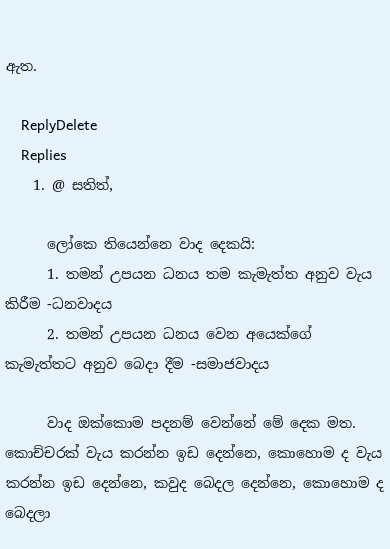ඇත.

    ReplyDelete
    Replies
    1. @ සතිත්,

      ලෝකෙ තියෙන්නෙ වාද දෙකයි:
      1. තමන් උපයන ධනය තම කැමැත්ත අනුව වැය කිරීම -ධනවාදය
      2. තමන් උපයන ධනය වෙන අයෙක්ගේ කැමැත්තට අනුව බෙදා දීම -සමාජවාදය

      වාද ඔක්කොම පදනම් වෙන්නේ මේ දෙක මත. කොච්චරක් වැය කරන්න ඉඩ දෙන්නෙ, කොහොම ද වැය කරන්න ඉඩ දෙන්නෙ, කවුද බෙදල දෙන්නෙ, කොහොම ද බෙදලා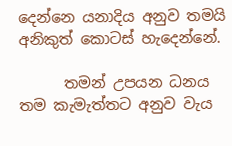දෙන්නෙ යනාදිය අනුව තමයි අනිකුත් කොටස් හැදෙන්නේ.

      තමන් උපයන ධනය තම කැමැත්තට අනුව වැය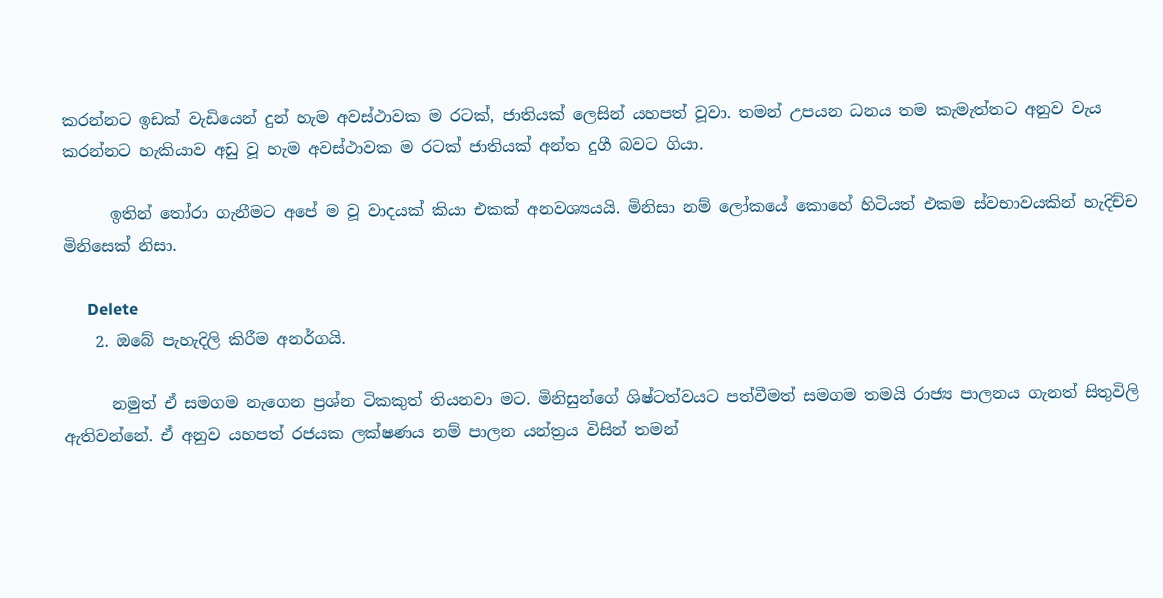කරන්නට ඉඩක් වැඩියෙන් දුන් හැම අවස්ථාවක ම රටක්, ජාතියක් ලෙසින් යහපත් වූවා. තමන් උපයන ධනය තම කැමැත්තට අනුව වැය කරන්නට හැකියාව අඩු වූ හැම අවස්ථාවක ම රටක් ජාතියක් අන්ත දුගී බවට ගියා.

      ඉතින් තෝරා ගැනීමට අපේ ම වූ වාදයක් කියා එකක් අනවශ්‍යයයි. මිනිසා නම් ලෝකයේ කොහේ හිටියත් එකම ස්වභාවයකින් හැදිච්ච මිනිසෙක් නිසා.

      Delete
    2. ඔබේ පැහැදිලි කිරීම අනර්ගයි.

      නමුත් ඒ සමගම නැගෙන ප්‍රශ්න ටිකකුත් තියනවා මට. මිනිසුන්ගේ ශිෂ්ටත්වයට පත්වීමත් සමගම තමයි රාජ්‍ය පාලනය ගැනත් සිතුවිලි ඇතිවන්නේ. ඒ අනුව යහපත් රජයක ලක්ෂණය නම් පාලන යන්ත්‍රය විසින් තමන්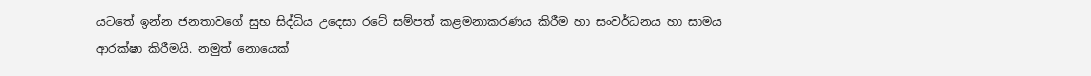යටතේ ඉන්න ජනතාවගේ සුභ සිද්ධිය උදෙසා රටේ සම්පත් කළමනාකරණය කිරීම හා සංවර්ධනය හා සාමය ආරක්ෂා කිරීමයි. නමුත් නොයෙක්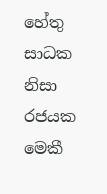හේතු සාධක නිසා රජයක මෙකී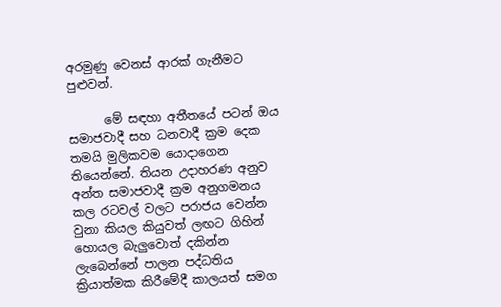අරමුණු වෙනස් ආරක් ගැනීමට පුළුවන්.

      මේ සඳහා අතීතයේ පටන් ඔය සමාජවාදී සහ ධනවාදී ක්‍රම දෙක තමයි මුලිකවම යොදාගෙන තියෙන්නේ. තියන උදාහරණ අනුව අන්ත සමාජවාදී ක්‍රම අනුගමනය කල රටවල් වලට පරාජය වෙන්න වුනා කියල කියුවත් ලඟට ගිහින් හොයල බැලුවොත් දකින්න ලැබෙන්නේ පාලන පද්ධතිය ක්‍රියාත්මක කිරීමේදී කාලයත් සමග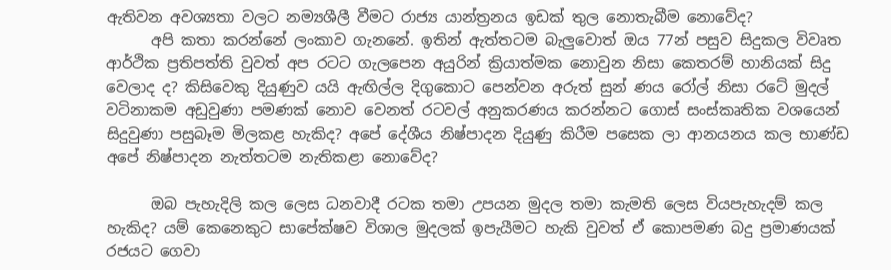ඇතිවන අවශ්‍යතා වලට නම්‍යශීලී වීමට රාජ්‍ය යාන්ත්‍රනය ඉඩක් තුල නොතැබීම නොවේද?
      අපි කතා කරන්නේ ලංකාව ගැනනේ. ඉතින් ඇත්තටම බැලුවොත් ඔය 77න් පසුව සිදුකල විවෘත ආර්ථික ප්‍රතිපත්ති වුවත් අප රටට ගැලපෙන අයුරින් ක්‍රියාත්මක නොවුන නිසා කෙතරම් හානියක් සිදු වෙලාද ද? කිසිවෙකු දියුණුව යයි ඇඟිල්ල දිගුකොට පෙන්වන අරුත් සුන් ණය රෝල් නිසා රටේ මුදල් වටිනාකම අඩුවුණා පමණක් නොව වෙනත් රටවල් අනුකරණය කරන්නට ගොස් සංස්කෘතික වශයෙන් සිදුවුණා පසුබෑම මිලකළ හැකිද? අපේ දේශීය නිෂ්පාදන දියුණු කිරීම පසෙක ලා ආනයනය කල භාණ්ඩ අපේ නිෂ්පාදන නැත්තටම නැතිකළා නොවේද?

      ඔබ පැහැදිලි කල ලෙස ධනවාදී රටක තමා උපයන මුදල තමා කැමති ලෙස වියපැහැදම් කල හැකිද? යම් කෙනෙකුට සාපේක්ෂව විශාල මුදලක් ඉපැයීමට හැකි වුවත් ඒ කොපමණ බදු ප්‍රමාණයක් රජයට ගෙවා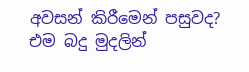අවසන් කිරීමෙන් පසුවද? එම බදු මුදලින්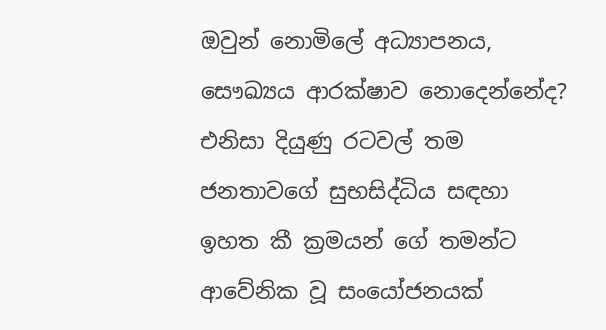ඔවුන් නොමිලේ අධ්‍යාපනය, සෞඛ්‍යය ආරක්ෂාව නොදෙන්නේද? එනිසා දියුණු රටවල් තම ජනතාවගේ සුභසිද්ධිය සඳහා ඉහත කී ක්‍රමයන් ගේ තමන්ට ආවේනික වූ සංයෝජනයක්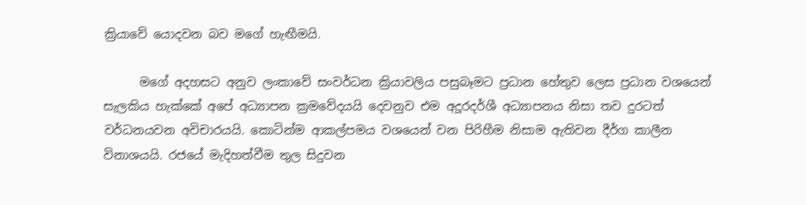ක්‍රියාවේ යොදවන බව මගේ හැඟීමයි.

      මගේ අදහසට අනුව ලංකාවේ සංවර්ධන ක්‍රියාවලිය පසුබෑමට ප්‍රධාන හේතුව ලෙස ප්‍රධාන වශයෙන් සැලකිය හැක්කේ අපේ අධ්‍යාපන ක්‍රමවේදයයි දෙවනුව එම අදූරදර්ශී අධ්‍යාපනය නිසා තව දුරටත් වර්ධනයවන අවිචාරයයි. කොටින්ම ආකල්පමය වශයෙන් වන පිරිහීම නිසාම ඇතිවන දීර්ග කාලීන විනාශයයි. රජයේ මැදිහත්වීම තුල සිදුවන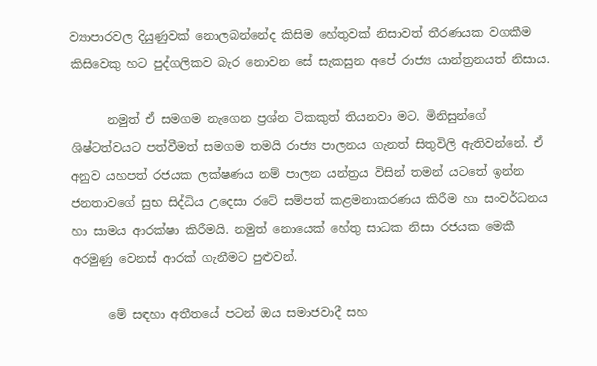ව්‍යාපාරවල දියුණුවක් නොලබන්නේද කිසිම හේතුවක් නිසාවත් තීරණයක වගකීම කිසිවෙකු හට පුද්ගලිකව බැර නොවන සේ සැකසුන අපේ රාජ්‍ය යාන්ත්‍රනයත් නිසාය.

      නමුත් ඒ සමගම නැගෙන ප්‍රශ්න ටිකකුත් තියනවා මට. මිනිසුන්ගේ ශිෂ්ටත්වයට පත්වීමත් සමගම තමයි රාජ්‍ය පාලනය ගැනත් සිතුවිලි ඇතිවන්නේ. ඒ අනුව යහපත් රජයක ලක්ෂණය නම් පාලන යන්ත්‍රය විසින් තමන් යටතේ ඉන්න ජනතාවගේ සුභ සිද්ධිය උදෙසා රටේ සම්පත් කළමනාකරණය කිරීම හා සංවර්ධනය හා සාමය ආරක්ෂා කිරීමයි. නමුත් නොයෙක් හේතු සාධක නිසා රජයක මෙකී අරමුණු වෙනස් ආරක් ගැනීමට පුළුවන්.

      මේ සඳහා අතීතයේ පටන් ඔය සමාජවාදී සහ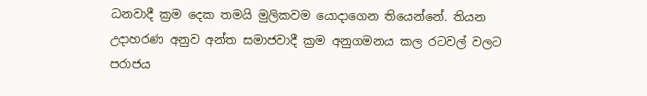ධනවාදී ක්‍රම දෙක තමයි මුලිකවම යොදාගෙන තියෙන්නේ. තියන උදාහරණ අනුව අන්ත සමාජවාදී ක්‍රම අනුගමනය කල රටවල් වලට පරාජය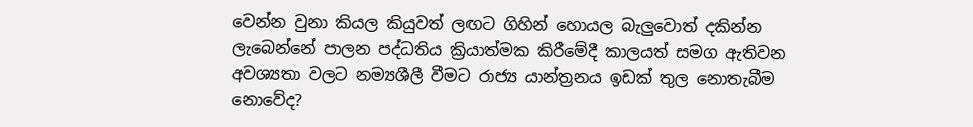වෙන්න වුනා කියල කියුවත් ලඟට ගිහින් හොයල බැලුවොත් දකින්න ලැබෙන්නේ පාලන පද්ධතිය ක්‍රියාත්මක කිරීමේදී කාලයත් සමග ඇතිවන අවශ්‍යතා වලට නම්‍යශීලී වීමට රාජ්‍ය යාන්ත්‍රනය ඉඩක් තුල නොතැබීම නොවේද?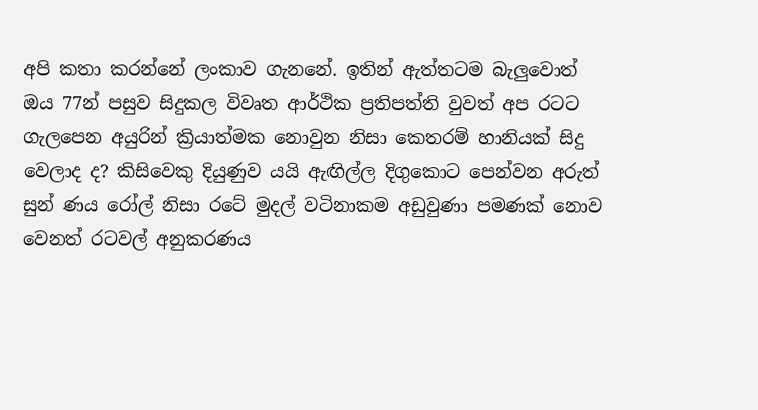අපි කතා කරන්නේ ලංකාව ගැනනේ. ඉතින් ඇත්තටම බැලුවොත් ඔය 77න් පසුව සිදුකල විවෘත ආර්ථික ප්‍රතිපත්ති වුවත් අප රටට ගැලපෙන අයුරින් ක්‍රියාත්මක නොවුන නිසා කෙතරම් හානියක් සිදු වෙලාද ද? කිසිවෙකු දියුණුව යයි ඇඟිල්ල දිගුකොට පෙන්වන අරුත් සුන් ණය රෝල් නිසා රටේ මුදල් වටිනාකම අඩුවුණා පමණක් නොව වෙනත් රටවල් අනුකරණය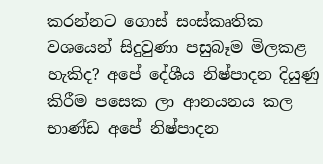කරන්නට ගොස් සංස්කෘතික වශයෙන් සිදුවුණා පසුබෑම මිලකළ හැකිද? අපේ දේශීය නිෂ්පාදන දියුණු කිරීම පසෙක ලා ආනයනය කල භාණ්ඩ අපේ නිෂ්පාදන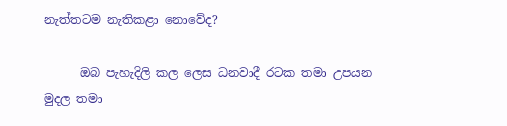නැත්තටම නැතිකළා නොවේද?

      ඔබ පැහැදිලි කල ලෙස ධනවාදී රටක තමා උපයන මුදල තමා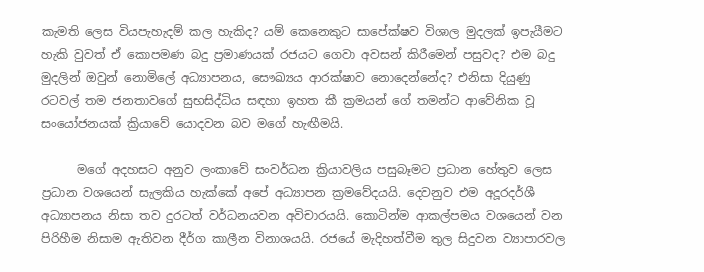කැමති ලෙස වියපැහැදම් කල හැකිද? යම් කෙනෙකුට සාපේක්ෂව විශාල මුදලක් ඉපැයීමට හැකි වුවත් ඒ කොපමණ බදු ප්‍රමාණයක් රජයට ගෙවා අවසන් කිරීමෙන් පසුවද? එම බදු මුදලින් ඔවුන් නොමිලේ අධ්‍යාපනය, සෞඛ්‍යය ආරක්ෂාව නොදෙන්නේද? එනිසා දියුණු රටවල් තම ජනතාවගේ සුභසිද්ධිය සඳහා ඉහත කී ක්‍රමයන් ගේ තමන්ට ආවේනික වූ සංයෝජනයක් ක්‍රියාවේ යොදවන බව මගේ හැඟීමයි.

      මගේ අදහසට අනුව ලංකාවේ සංවර්ධන ක්‍රියාවලිය පසුබෑමට ප්‍රධාන හේතුව ලෙස ප්‍රධාන වශයෙන් සැලකිය හැක්කේ අපේ අධ්‍යාපන ක්‍රමවේදයයි. දෙවනුව එම අදූරදර්ශී අධ්‍යාපනය නිසා තව දුරටත් වර්ධනයවන අවිචාරයයි. කොටින්ම ආකල්පමය වශයෙන් වන පිරිහීම නිසාම ඇතිවන දීර්ග කාලීන විනාශයයි. රජයේ මැදිහත්වීම තුල සිදුවන ව්‍යාපාරවල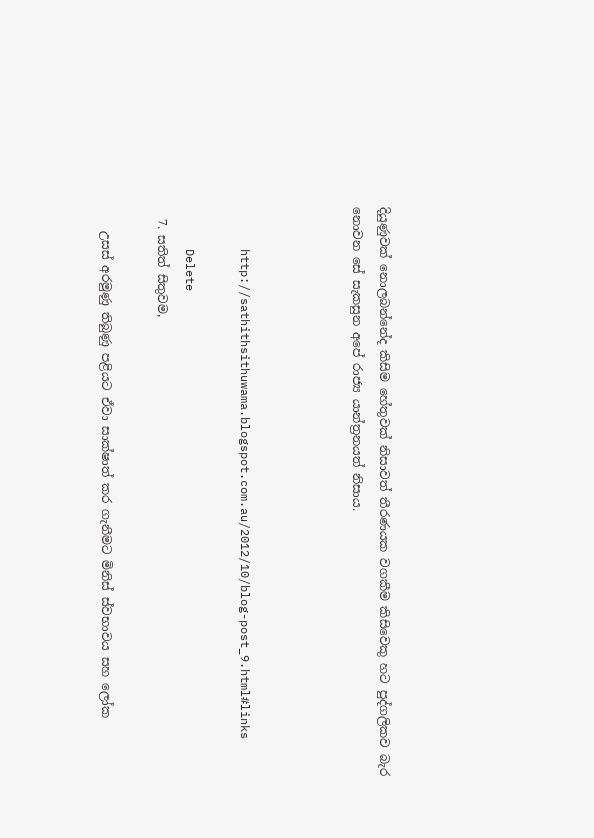දියුණුවක් නොලබන්නේද කිසිම හේතුවක් නිසාවත් තීරණයක වගකීම කිසිවෙකු හට පුද්ගලිකව බැර නොවන සේ සැකසුන අපේ රාජ්‍ය යාන්ත්‍රනයත් නිසාය.



      http://sathithsithuwama.blogspot.com.au/2012/10/blog-post_9.html#links

      Delete
  7. සතිත් සිතුවම,

    උසස් අරමුණු තිබුණු පළියට ඒවා සාක්ෂාත් කර ගැනීමට මිනිස් ස්වභාවය සහ ලෝක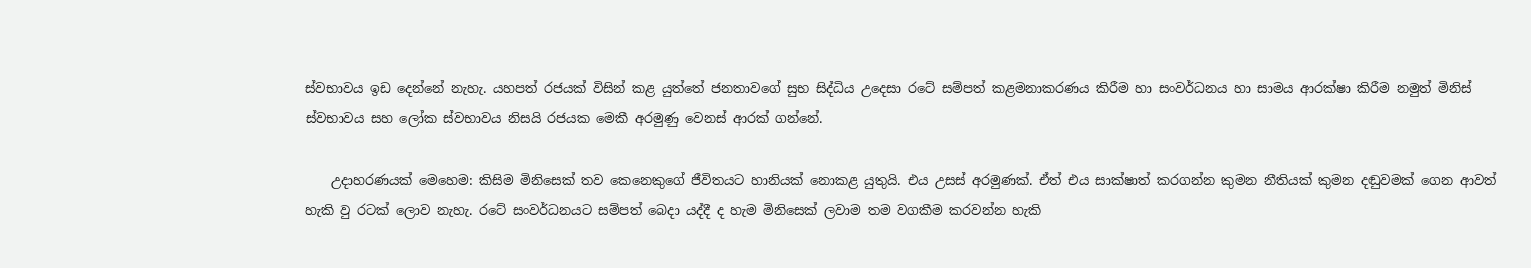ස්වභාවය ඉඩ දෙන්නේ නැහැ. යහපත් රජයක් විසින් කළ යුත්තේ ජනතාවගේ සුභ සිද්ධිය උදෙසා රටේ සම්පත් කළමනාකරණය කිරීම හා සංවර්ධනය හා සාමය ආරක්ෂා කිරීම නමුත් මිනිස් ස්වභාවය සහ ලෝක ස්වභාවය නිසයි රජයක මෙකී අරමුණු වෙනස් ආරක් ගන්නේ.

    උදාහරණයක් මෙහෙම: කිසිම මිනිසෙක් තව කෙනෙකුගේ ජීවිතයට හානියක් නොකළ යුතුයි. එය උසස් අරමුණක්. ඒත් එය සාක්ෂාත් කරගන්න කුමන නීතියක් කුමන දඬුවමක් ගෙන ආවත් හැකි වු රටක් ලොව නැහැ. රටේ සංවර්ධනයට සම්පත් බෙදා යද්දී ද හැම මිනිසෙක් ලවාම තම වගකීම කරවන්න හැකි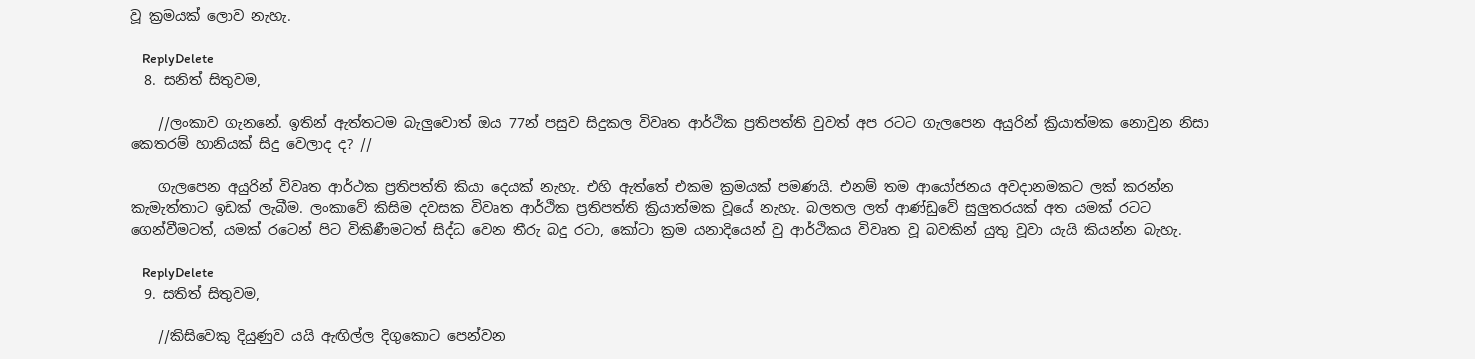වූ ක්‍රමයක් ලොව නැහැ.

    ReplyDelete
  8. සනිත් සිතුවම,

    //ලංකාව ගැනනේ. ඉතින් ඇත්තටම බැලුවොත් ඔය 77න් පසුව සිදුකල විවෘත ආර්ථික ප්‍රතිපත්ති වුවත් අප රටට ගැලපෙන අයුරින් ක්‍රියාත්මක නොවුන නිසා කෙතරම් හානියක් සිදු වෙලාද ද? //

    ගැලපෙන අයුරින් විවෘත ආර්ථක ප්‍රතිපත්ති කියා දෙයක් නැහැ. එහි ඇත්තේ එකම ක්‍රමයක් පමණයි. එනම් තම ආයෝජනය අවදානමකට ලක් කරන්න කැමැත්තාට ඉඩක් ලැබීම. ලංකාවේ කිසිම දවසක විවෘත ආර්ථික ප්‍රතිපත්ති ක්‍රියාත්මක වූයේ නැහැ. බලතල ලත් ආණ්ඩුවේ සුලුතරයක් අත යමක් රටට ගෙන්වීමටත්, යමක් රටෙන් පිට විකිණීමටත් සිද්ධ වෙන තීරු බදු රටා, කෝටා ක්‍රම යනාදියෙන් වු ආර්ථිකය විවෘත වූ බවකින් යුතු වූවා යැයි කියන්න බැහැ.

    ReplyDelete
  9. සතිත් සිතුවම,

    //කිසිවෙකු දියුණුව යයි ඇඟිල්ල දිගුකොට පෙන්වන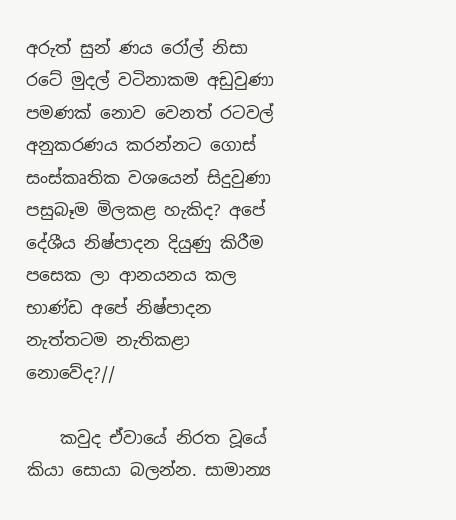අරුත් සුන් ණය රෝල් නිසා රටේ මුදල් වටිනාකම අඩුවුණා පමණක් නොව වෙනත් රටවල් අනුකරණය කරන්නට ගොස් සංස්කෘතික වශයෙන් සිදුවුණා පසුබෑම මිලකළ හැකිද? අපේ දේශීය නිෂ්පාදන දියුණු කිරීම පසෙක ලා ආනයනය කල භාණ්ඩ අපේ නිෂ්පාදන නැත්තටම නැතිකළා නොවේද?//

    කවුද ඒවායේ නිරත වූයේ කියා සොයා බලන්න. සාමාන්‍ය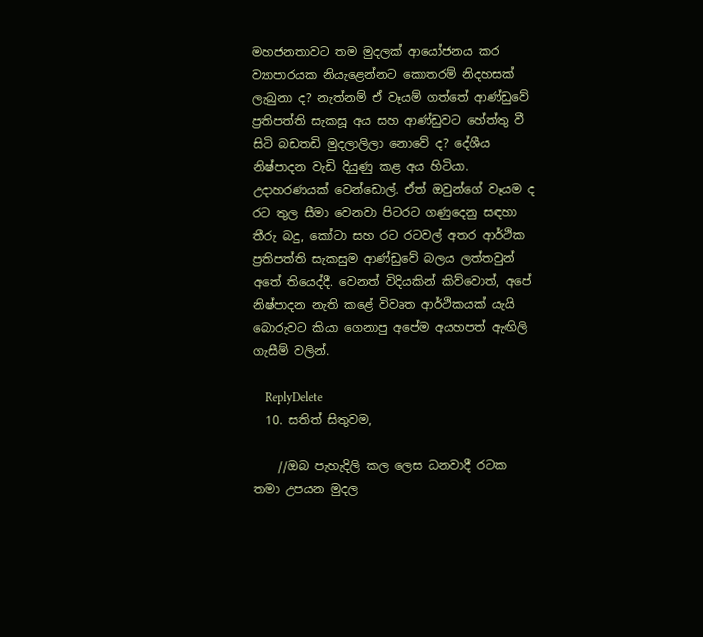මහජනතාවට තම මුදලක් ආයෝජනය කර ව්‍යාපාරයක නියැළෙන්නට කොතරම් නිදහසක් ලැබුනා ද? නැත්නම් ඒ වෑයම් ගත්තේ ආණ්ඩුවේ ප්‍රතිපත්ති සැකසූ අය සහ ආණ්ඩුවට හේත්තු වී සිටි බඩතඩි මුදලාලිලා නොවේ ද? දේශීය නිෂ්පාදන වැඩි දියුණු කළ අය හිටියා. උදාහරණයක් වෙන්ඩොල්. ඒත් ඔවුන්ගේ වෑයම ද රට තුල සීමා වෙනවා පිටරට ගණුදෙනු සඳහා තීරු බදු, කෝටා සහ රට රටවල් අතර ආර්ථික ප්‍රතිපත්ති සැකසුම ආණ්ඩුවේ බලය ලත්තවුන් අතේ තියෙද්දී. වෙනත් විදියකින් කිව්වොත්, අපේ නිෂ්පාදන නැති කළේ විවෘත ආර්ථිකයක් යැයි බොරුවට කියා ගෙනාපු අපේම අයහපත් ඇඟිලි ගැසීම් වලින්.

    ReplyDelete
  10. සතිත් සිතුවම,

    //ඔබ පැහැදිලි කල ලෙස ධනවාදී රටක තමා උපයන මුදල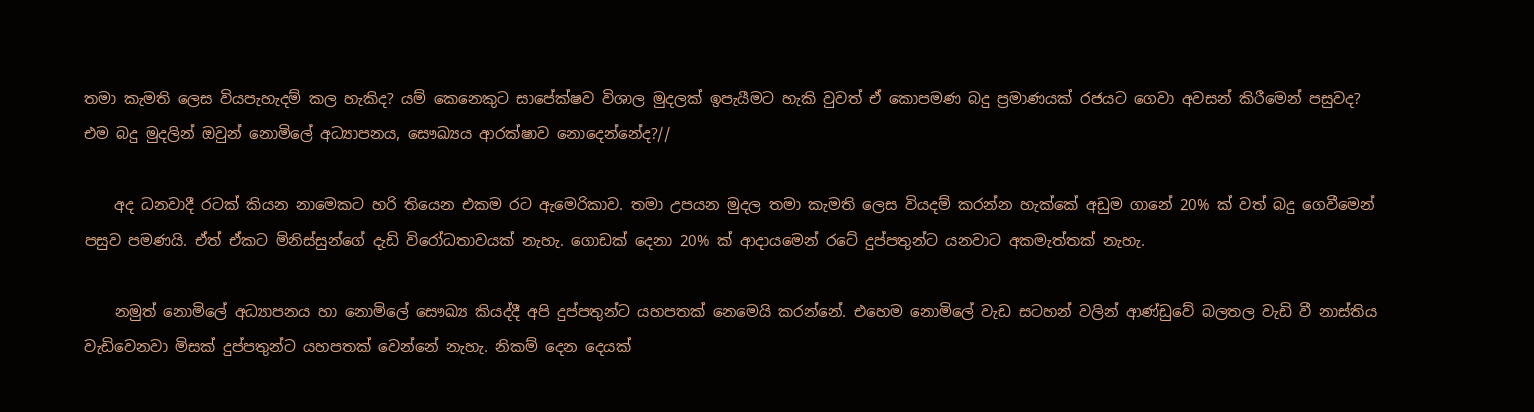තමා කැමති ලෙස වියපැහැදම් කල හැකිද? යම් කෙනෙකුට සාපේක්ෂව විශාල මුදලක් ඉපැයීමට හැකි වුවත් ඒ කොපමණ බදු ප්‍රමාණයක් රජයට ගෙවා අවසන් කිරීමෙන් පසුවද? එම බදු මුදලින් ඔවුන් නොමිලේ අධ්‍යාපනය, සෞඛ්‍යය ආරක්ෂාව නොදෙන්නේද?//

    අද ධනවාදී රටක් කියන නාමෙකට හරි තියෙන එකම රට ඇමෙරිකාව. තමා උපයන මුදල තමා කැමති ලෙස වියදම් කරන්න හැක්කේ අඩුම ගානේ 20% ක් වත් බදු ගෙවීමෙන් පසුව පමණයි. ඒත් ඒකට මිනිස්සුන්ගේ දැඩි විරෝධතාවයක් නැහැ. ගොඩක් දෙනා 20% ක් ආදායමෙන් රටේ දුප්පතුන්ට යනවාට අකමැත්තක් නැහැ.

    නමුත් නොමිලේ අධ්‍යාපනය හා නොමිලේ සෞඛ්‍ය කියද්දී අපි දුප්පතුන්ට යහපතක් නෙමෙයි කරන්නේ. එහෙම නොමිලේ වැඩ සටහන් වලින් ආණ්ඩුවේ බලතල වැඩි වී නාස්තිය වැඩිවෙනවා මිසක් දුප්පතුන්ට යහපතක් වෙන්නේ නැහැ. නිකම් දෙන දෙයක්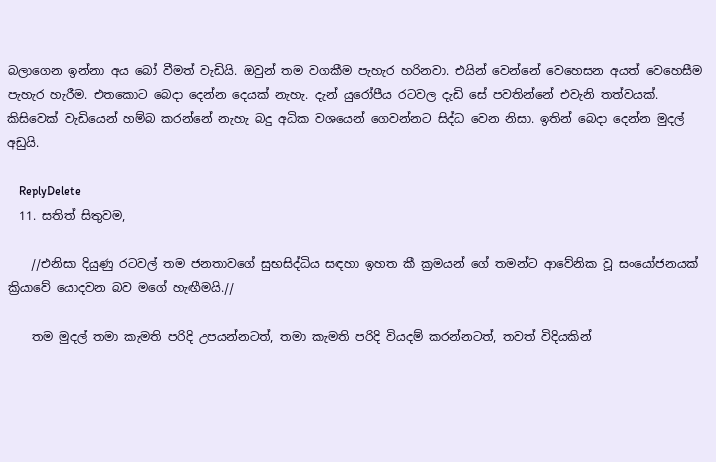බලාගෙන ඉන්නා අය බෝ වීමත් වැඩියි. ඔවුන් තම වගකීම පැහැර හරිනවා. එයින් වෙන්නේ වෙහෙසන අයත් වෙහෙසීම පැහැර හැරීම. එතකොට බෙදා දෙන්න දෙයක් නැහැ. දැන් යුරෝපීය රටවල දැඩි සේ පවතින්නේ එවැනි තත්වයක්. කිසිවෙක් වැඩියෙන් හම්බ කරන්නේ නැහැ බදු අධික වශයෙන් ගෙවන්නට සිද්ධ වෙන නිසා. ඉතින් බෙදා දෙන්න මුදල් අඩුයි.

    ReplyDelete
  11. සතිත් සිතුවම,

    //එනිසා දියුණු රටවල් තම ජනතාවගේ සුභසිද්ධිය සඳහා ඉහත කී ක්‍රමයන් ගේ තමන්ට ආවේනික වූ සංයෝජනයක් ක්‍රියාවේ යොදවන බව මගේ හැඟීමයි.//

    තම මුදල් තමා කැමති පරිදි උපයන්නටත්, තමා කැමති පරිදි වියදම් කරන්නටත්, තවත් විදියකින්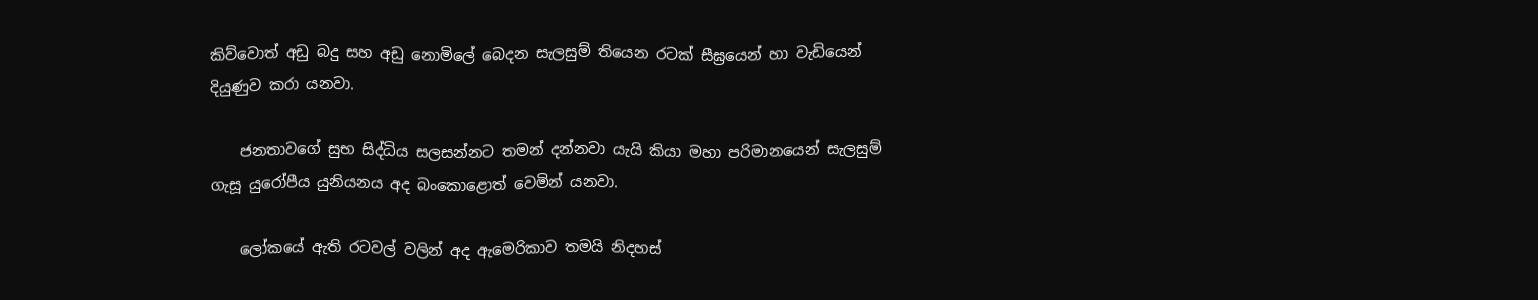කිව්වොත් අඩු බදු සහ අඩු නොමිලේ බෙදන සැලසුම් තියෙන රටක් සීඝ්‍රයෙන් හා වැඩියෙන් දියුණුව කරා යනවා.

    ජනතාවගේ සුභ සිද්ධිය සලසන්නට තමන් දන්නවා යැයි කියා මහා පරිමානයෙන් සැලසුම් ගැසූ යුරෝපීය යුනියනය අද බංකොළොත් වෙමින් යනවා.

    ලෝකයේ ඇති රටවල් වලින් අද ඇමෙරිකාව තමයි නිදහස්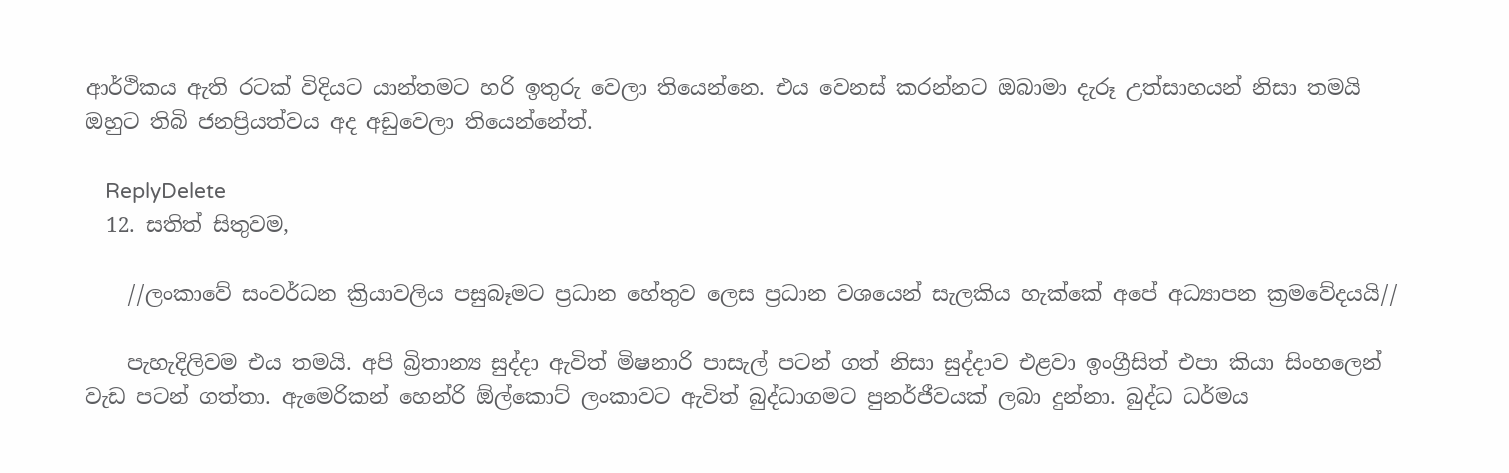ආර්ථිකය ඇති රටක් විදියට යාන්තමට හරි ඉතුරු වෙලා තියෙන්නෙ. එය වෙනස් කරන්නට ඔබාමා දැරූ උත්සාහයන් නිසා තමයි ඔහුට තිබි ජනප්‍රියත්වය අද අඩුවෙලා තියෙන්නේත්.

    ReplyDelete
  12. සතිත් සිතුවම,

    //ලංකාවේ සංවර්ධන ක්‍රියාවලිය පසුබෑමට ප්‍රධාන හේතුව ලෙස ප්‍රධාන වශයෙන් සැලකිය හැක්කේ අපේ අධ්‍යාපන ක්‍රමවේදයයි//

    පැහැදිලිවම එය තමයි. අපි බ්‍රිතාන්‍ය සුද්දා ඇවිත් මිෂනාරි පාසැල් පටන් ගත් නිසා සුද්දාව එළවා ඉංග්‍රීසිත් එපා කියා සිංහලෙන් වැඩ පටන් ගත්තා. ඇමෙරිකන් හෙන්රි ඕල්කොට් ලංකාවට ඇවිත් බුද්ධාගමට පුනර්ජීවයක් ලබා දුන්නා. බුද්ධ ධර්මය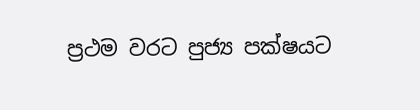ප්‍රථම වරට පුජ්‍ය පක්ෂයට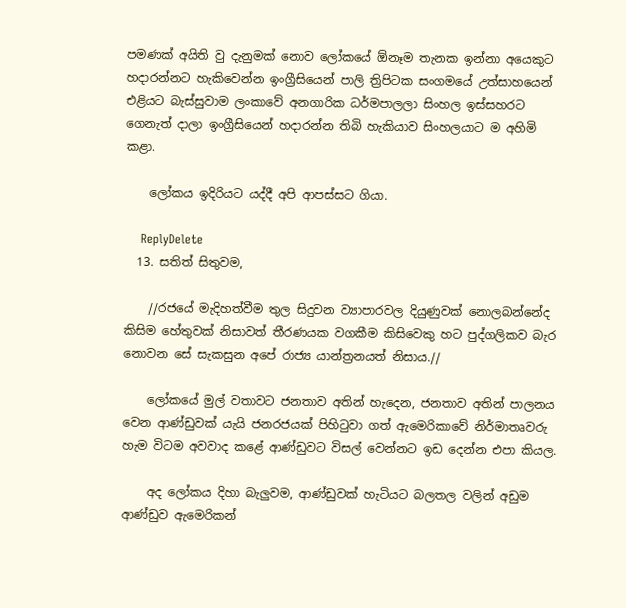පමණක් අයිති වු දැනුමක් නොව ලෝකයේ ඕනෑම තැනක ඉන්නා අයෙකුට හදාරන්නට හැකිවෙන්න ඉංග්‍රීසියෙන් පාලි ත්‍රිපිටක සංගමයේ උත්සාහයෙන් එළියට බැස්සුවාම ලංකාවේ අනගාරික ධර්මපාලලා සිංහල ඉස්සහරට ගෙනැත් දාලා ඉංග්‍රීසියෙන් හදාරන්න තිබි හැකියාව සිංහලයාට ම අහිමි කළා.

    ලෝකය ඉදිරියට යද්දී අපි ආපස්සට ගියා.

    ReplyDelete
  13. සතිත් සිතුවම,

    //රජයේ මැදිහත්වීම තුල සිදුවන ව්‍යාපාරවල දියුණුවක් නොලබන්නේද කිසිම හේතුවක් නිසාවත් තීරණයක වගකීම කිසිවෙකු හට පුද්ගලිකව බැර නොවන සේ සැකසුන අපේ රාජ්‍ය යාන්ත්‍රනයත් නිසාය.//

    ලෝකයේ මුල් වතාවට ජනතාව අතින් හැදෙන, ජනතාව අතින් පාලනය වෙන ආණ්ඩුවක් යැයි ජනරජයක් පිහිටුවා ගත් ඇමෙරිකාවේ නිර්මාතෘවරු හැම විටම අවවාද කළේ ආණ්ඩුවට විසල් වෙන්නට ඉඩ දෙන්න එපා කියල.

    අද ලෝකය දිහා බැලුවම, ආණ්ඩුවක් හැටියට බලතල වලින් අඩුම ආණ්ඩුව ඇමෙරිකන්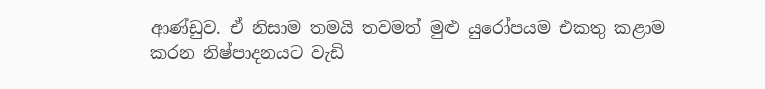ආණ්ඩුව. ඒ නිසාම තමයි තවමත් මුළු යුරෝපයම එකතු කළාම කරන නිෂ්පාදනයට වැඩි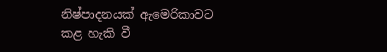නිෂ්පාදනයක් ඇමෙරිකාවට කළ හැකි වී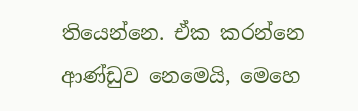තියෙන්නෙ. ඒක කරන්නෙ ආණ්ඩුව නෙමෙයි, මෙහෙ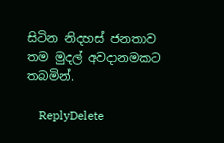සිටින නිදහස් ජනතාව තම මුදල් අවදානමකට තබමින්.

    ReplyDelete